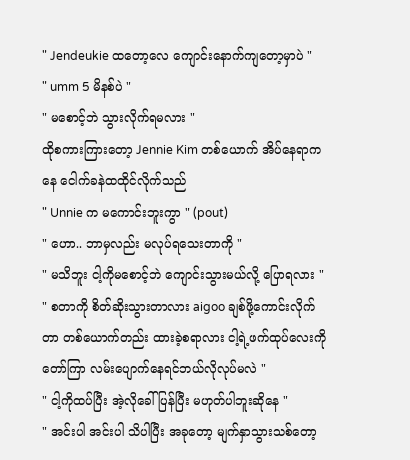" Jendeukie ထတော့လေ ကျောင်းနောက်ကျတော့မှာပဲ "
" umm 5 မိနစ်ပဲ "
" မစောင့်ဘဲ သွားလိုက်ရမလား "
ထိုစကားကြားတော့ Jennie Kim တစ်ယောက် အိပ်နေရာကနေ ငေါက်ခနဲထထိုင်လိုက်သည်
" Unnie က မကောင်းဘူးကွာ " (pout)
" ဟော.. ဘာမှလည်း မလုပ်ရသေးတာကို "
" မသိဘူး ငါ့ကိုမစောင့်ဘဲ ကျောင်းသွားမယ်လို့ ပြောရလား "
" စတာကို စိတ်ဆိုးသွားတာလား aigoo ချစ်ဖို့ကောင်းလိုက်တာ တစ်ယောက်တည်း ထားခဲ့စရာလား ငါ့ရဲ့ဖက်ထုပ်လေးကို တော်ကြာ လမ်းပျောက်နေရင်ဘယ်လိုလုပ်မလဲ "
" ငါ့ကိုထပ်ပြီး အဲ့လိုခေါ်ပြန်ပြီး မဟုတ်ပါဘူးဆိုနေ "
" အင်းပါ အင်းပါ သိပါပြီး အခုတော့ မျက်နှာသွားသစ်တော့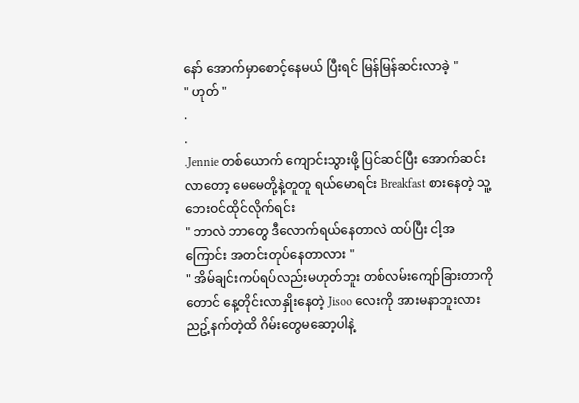နော် အောက်မှာစောင့်နေမယ် ပြီးရင် မြန်မြန်ဆင်းလာခဲ့ "
" ဟုတ် "
.
.
.Jennie တစ်ယောက် ကျောင်းသွားဖို့ ပြင်ဆင်ပြီး အောက်ဆင်းလာတော့ မေမေတို့နဲ့တူတူ ရယ်မောရင်း Breakfast စားနေတဲ့ သူ့ဘေးဝင်ထိုင်လိုက်ရင်း
" ဘာလဲ ဘာတွေ ဒီလောက်ရယ်နေတာလဲ ထပ်ပြီး ငါ့အကြောင်း အတင်းတုပ်နေတာလား "
" အိမ်ချင်းကပ်ရပ်လည်းမဟုတ်ဘူး တစ်လမ်းကျော်ခြားတာကိုတောင် နေ့တိုင်းလာနှိုးနေတဲ့ Jisoo လေးကို အားမနာဘူးလား ညဥ့်နက်တဲ့ထိ ဂိမ်းတွေမဆော့ပါနဲ့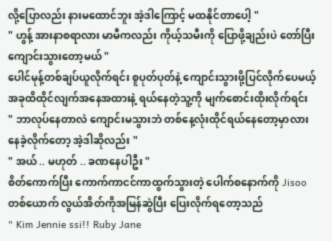လို့ပြောလည်း နားမထောင်ဘူး အဲ့ဒါကြောင့် မထနိုင်တာပေါ့ "
" ဟွန့် အားနာစရာလား မာမီကလည်း ကိုယ့်သမီးကို ပြောဖို့ချည်းပဲ တော်ပြီး ကျောင်းသွားတော့မယ် "
ပေါင်မုန့်တစ်ချပ်ယူလိုက်ရင်း စူပုတ်ပုတ်နဲ့ ကျောင်းသွားဖို့ပြင်လိုက်ပေမယ့် အခုထိထိုင်လျက်အနေအထားနဲ့ ရယ်နေတဲ့သူ့ကို မျက်စောင်းထိုးလိုက်ရင်း
" ဘာလုပ်နေတာလဲ ကျောင်းမသွားဘဲ တစ်နေ့လုံးထိုင်ရယ်နေတော့မှာလား နေခဲ့လိုက်တော့ အဲ့ဒါဆိုလည်း "
" အယ် .. မဟုတ် .. ခဏနေပါဦး "
စိတ်ကောက်ပြီး ကောက်ကာငင်ကာထွက်သွားတဲ့ ပေါက်စနောက်ကို Jisoo တစ်ယောက် လွယ်အိတ်ကိုအမြန်ဆွဲပြီး ပြေးလိုက်ရတော့သည်
" Kim Jennie ssi!! Ruby Jane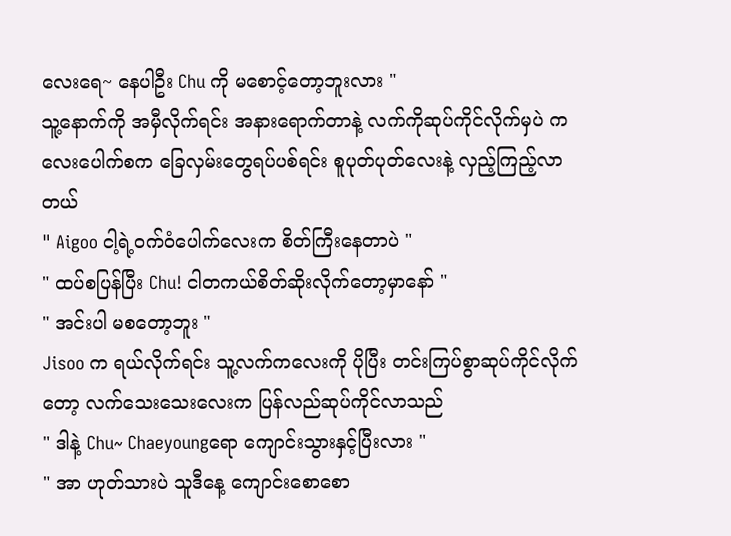လေးရေ~ နေပါဦး Chu ကို မစောင့်တော့ဘူးလား "
သူ့နောက်ကို အမှီလိုက်ရင်း အနားရောက်တာနဲ့ လက်ကိုဆုပ်ကိုင်လိုက်မှပဲ ကလေးပေါက်စက ခြေလှမ်းတွေရပ်ပစ်ရင်း စူပုတ်ပုတ်လေးနဲ့ လှည့်ကြည့်လာတယ်
" Aigoo ငါ့ရဲ့ဝက်ဝံပေါက်လေးက စိတ်ကြီးနေတာပဲ "
" ထပ်စပြန်ပြီး Chu! ငါတကယ်စိတ်ဆိုးလိုက်တော့မှာနော် "
" အင်းပါ မစတော့ဘူး "
Jisoo က ရယ်လိုက်ရင်း သူ့လက်ကလေးကို ပိုပြီး တင်းကြပ်စွာဆုပ်ကိုင်လိုက်တော့ လက်သေးသေးလေးက ပြန်လည်ဆုပ်ကိုင်လာသည်
" ဒါနဲ့ Chu~ Chaeyoungရော ကျောင်းသွားနှင့်ပြီးလား "
" အာ ဟုတ်သားပဲ သူဒီနေ့ ကျောင်းစောစော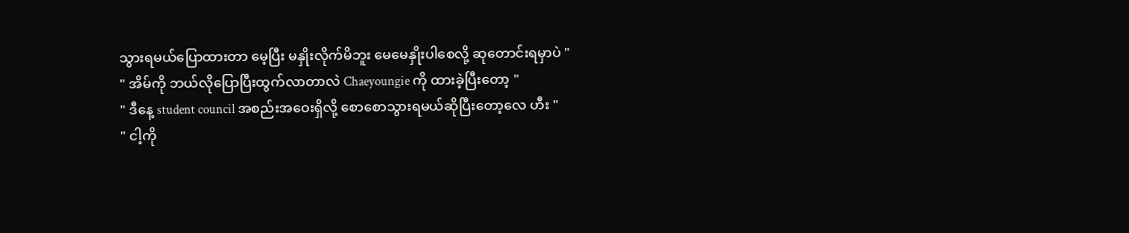သွားရမယ်ပြောထားတာ မေ့ပြီး မနှိုးလိုက်မိဘူး မေမေနှိုးပါစေလို့ ဆုတောင်းရမှာပဲ "
" အိမ်ကို ဘယ်လိုပြောပြီးထွက်လာတာလဲ Chaeyoungie ကို ထားခဲ့ပြီးတော့ "
" ဒီနေ့ student council အစည်းအဝေးရှိလို့ စောစောသွားရမယ်ဆိုပြီးတော့လေ ဟီး "
" ငါ့ကို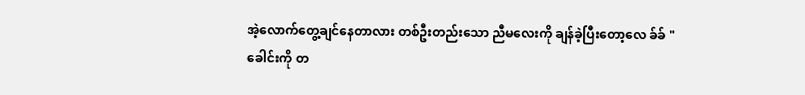အဲ့လောက်တွေ့ချင်နေတာလား တစ်ဦးတည်းသော ညီမလေးကို ချန်ခဲ့ပြီးတော့လေ ခ်ခ် "
ခေါင်းကို တ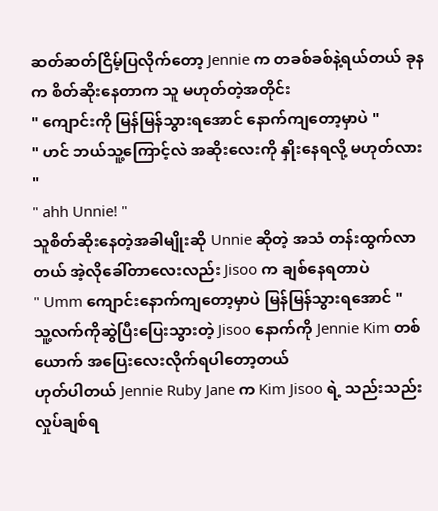ဆတ်ဆတ်ငြိမ့်ပြလိုက်တော့ Jennie က တခစ်ခစ်နဲ့ရယ်တယ် ခုနက စိတ်ဆိုးနေတာက သူ မဟုတ်တဲ့အတိုင်း
" ကျောင်းကို မြန်မြန်သွားရအောင် နောက်ကျတော့မှာပဲ "
" ဟင် ဘယ်သူ့ကြောင့်လဲ အဆိုးလေးကို နှိုးနေရလို့ မဟုတ်လား "
" ahh Unnie! "
သူစိတ်ဆိုးနေတဲ့အခါမျိုးဆို Unnie ဆိုတဲ့ အသံ တန်းထွက်လာတယ် အဲ့လိုခေါ်တာလေးလည်း Jisoo က ချစ်နေရတာပဲ
" Umm ကျောင်းနောက်ကျတော့မှာပဲ မြန်မြန်သွားရအောင် "
သူ့လက်ကိုဆွဲပြီးပြေးသွားတဲ့ Jisoo နောက်ကို Jennie Kim တစ်ယောက် အပြေးလေးလိုက်ရပါတော့တယ်
ဟုတ်ပါတယ် Jennie Ruby Jane က Kim Jisoo ရဲ့ သည်းသည်းလှုပ်ချစ်ရ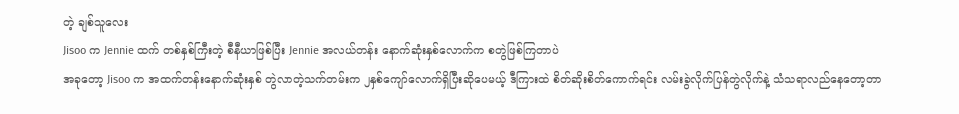တဲ့ ချစ်သူလေး
Jisoo က Jennie ထက် တစ်နှစ်ကြီးတဲ့ စီနီယာဖြစ်ပြီး Jennie အလယ်တန်း နောက်ဆုံးနှစ်လောက်က စတွဲဖြစ်ကြတာပဲ
အခုတော့ Jisoo က အထက်တန်းနောက်ဆုံးနှစ် တွဲလာတဲ့သက်တမ်းက ၂နှစ်ကျော်လောက်ရှိပြီးဆိုပေမယ့် ဒီကြားထဲ စိတ်ဆိုးစိတ်ကောက်ရင်း လမ်းခွဲလိုက်ပြန်တွဲလိုက်နဲ့ သံသရာလည်နေတော့တာ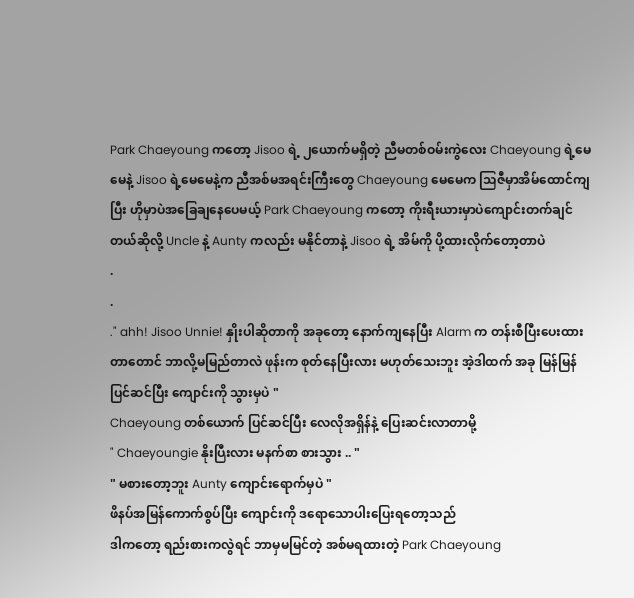Park Chaeyoung ကတော့ Jisoo ရဲ့ ၂ယောက်မရှိတဲ့ ညီမတစ်ဝမ်းကွဲလေး Chaeyoung ရဲ့မေမေနဲ့ Jisoo ရဲ့မေမေနဲ့က ညီအစ်မအရင်းကြီးတွေ Chaeyoung မေမေက သြဇီမှာအိမ်ထောင်ကျပြီး ဟိုမှာပဲအခြေချနေပေမယ့် Park Chaeyoung ကတော့ ကိုးရီးယားမှာပဲကျောင်းတက်ချင်တယ်ဆိုလို့ Uncle နဲ့ Aunty ကလည်း မနိုင်တာနဲ့ Jisoo ရဲ့ အိမ်ကို ပို့ထားလိုက်တော့တာပဲ
.
.
." ahh! Jisoo Unnie! နှိုးပါဆိုတာကို အခုတော့ နောက်ကျနေပြီး Alarm က တန်းစီပြီးပေးထားတာတောင် ဘာလို့မမြည်တာလဲ ဖုန်းက စုတ်နေပြီးလား မဟုတ်သေးဘူး အဲ့ဒါထက် အခု မြန်မြန်ပြင်ဆင်ပြီး ကျောင်းကို သွားမှပဲ "
Chaeyoung တစ်ယောက် ပြင်ဆင်ပြီး လေလိုအရှိန်နဲ့ ပြေးဆင်းလာတာမို့
" Chaeyoungie နိုးပြီးလား မနက်စာ စားသွား .. "
" မစားတော့ဘူး Aunty ကျောင်းရောက်မှပဲ "
ဖိနပ်အမြန်ကောက်စွပ်ပြီး ကျောင်းကို ဒရောသောပါးပြေးရတော့သည်
ဒါကတော့ ရည်းစားကလွဲရင် ဘာမှမမြင်တဲ့ အစ်မရထားတဲ့ Park Chaeyoung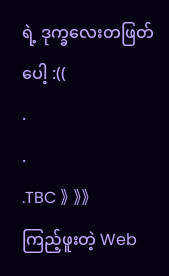ရဲ့ ဒုက္ခလေးတဖြတ်ပေါ့ :((
.
.
.TBC 》 》》
ကြည့်ဖူးတဲ့ Web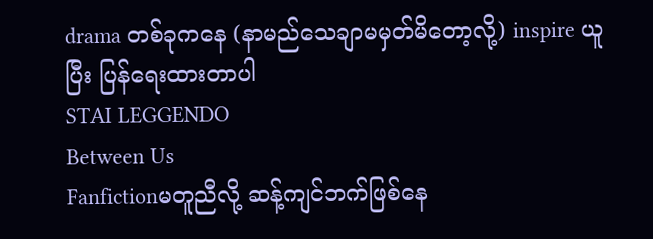drama တစ်ခုကနေ (နာမည်သေချာမမှတ်မိတော့လို့) inspire ယူပြီး ပြန်ရေးထားတာပါ
STAI LEGGENDO
Between Us
Fanfictionမတူညီလို့ ဆန့်ကျင်ဘက်ဖြစ်နေ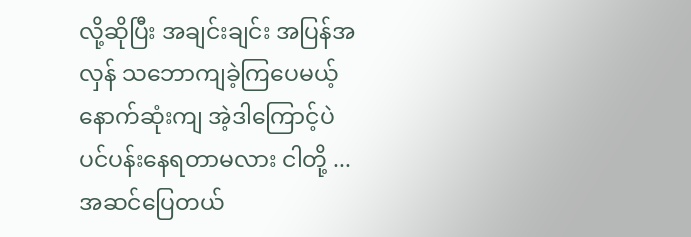လို့ဆိုပြီး အချင်းချင်း အပြန်အလှန် သဘောကျခဲ့ကြပေမယ့် နောက်ဆုံးကျ အဲ့ဒါကြောင့်ပဲ ပင်ပန်းနေရတာမလား ငါတို့ ... အဆင်ပြေတယ်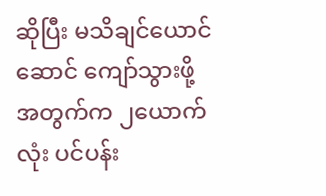ဆိုပြီး မသိချင်ယောင်ဆောင် ကျော်သွားဖို့အတွက်က ၂ယောက်လုံး ပင်ပန်း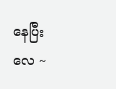နေပြီးလေ ~